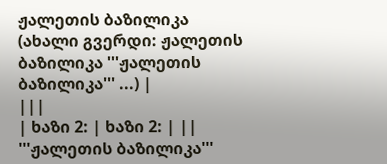ჟალეთის ბაზილიკა
(ახალი გვერდი: ჟალეთის ბაზილიკა '''ჟალეთის ბაზილიკა''' ...) |
|||
| ხაზი 2: | ხაზი 2: | ||
'''ჟალეთის ბაზილიკა'''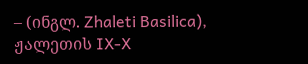– (ინგლ. Zhaleti Basilica), ჟალეთის IX-X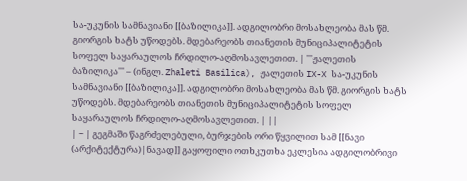სა-უკუნის სამნავიანი [[ბაზილიკა]]. ადგილობრი მოსახლეობა მას წმ. გიორგის ხატს უწოდებს. მდებარეობს თიანეთის მუნიციპალიტეტის სოფელ საყარაულოს ჩრდილო-აღმოსავლეთით. | '''ჟალეთის ბაზილიკა''' – (ინგლ. Zhaleti Basilica), ჟალეთის IX-X სა-უკუნის სამნავიანი [[ბაზილიკა]]. ადგილობრი მოსახლეობა მას წმ. გიორგის ხატს უწოდებს. მდებარეობს თიანეთის მუნიციპალიტეტის სოფელ საყარაულოს ჩრდილო-აღმოსავლეთით. | ||
| − | გეგმაში წაგრძელებული, ბურჯების ორი წყვილით სამ [[ნავი (არქიტექტურა)|ნავად]] გაყოფილი ოთხკუთხა ეკლესია ადგილობრივი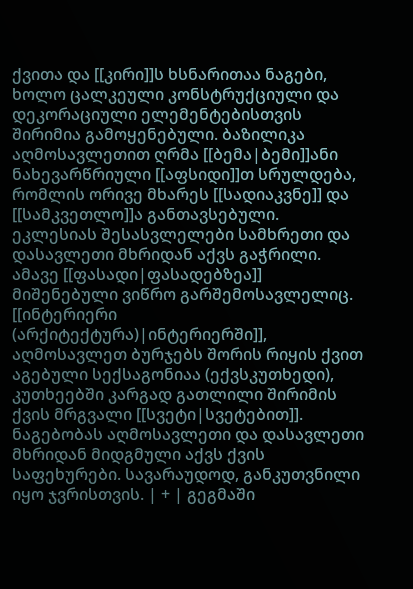ქვითა და [[კირი]]ს ხსნარითაა ნაგები, ხოლო ცალკეული კონსტრუქციული და დეკორაციული ელემენტებისთვის შირიმია გამოყენებული. ბაზილიკა აღმოსავლეთით ღრმა [[ბემა|ბემი]]ანი ნახევარწრიული [[აფსიდი]]თ სრულდება, რომლის ორივე მხარეს [[სადიაკვნე]] და [[სამკვეთლო]]ა განთავსებული. ეკლესიას შესასვლელები სამხრეთი და დასავლეთი მხრიდან აქვს გაჭრილი. ამავე [[ფასადი|ფასადებზეა]] მიშენებული ვიწრო გარშემოსავლელიც. [[ინტერიერი (არქიტექტურა)|ინტერიერში]], აღმოსავლეთ ბურჯებს შორის რიყის ქვით აგებული სექსაგონიაა (ექვსკუთხედი), კუთხეებში კარგად გათლილი შირიმის ქვის მრგვალი [[სვეტი|სვეტებით]]. ნაგებობას აღმოსავლეთი და დასავლეთი მხრიდან მიდგმული აქვს ქვის საფეხურები. სავარაუდოდ, განკუთვნილი იყო ჯვრისთვის. | + | გეგმაში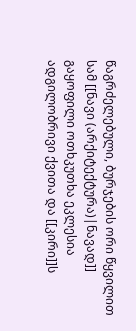წაგრძელებული, ბურჯების ორი წყვილით სამ [[ნავი (არქიტექტურა)|ნავად]] გაყოფილი ოთხკუთხა ეკლესია ადგილობრივი ქვითა და [[კირი]]ს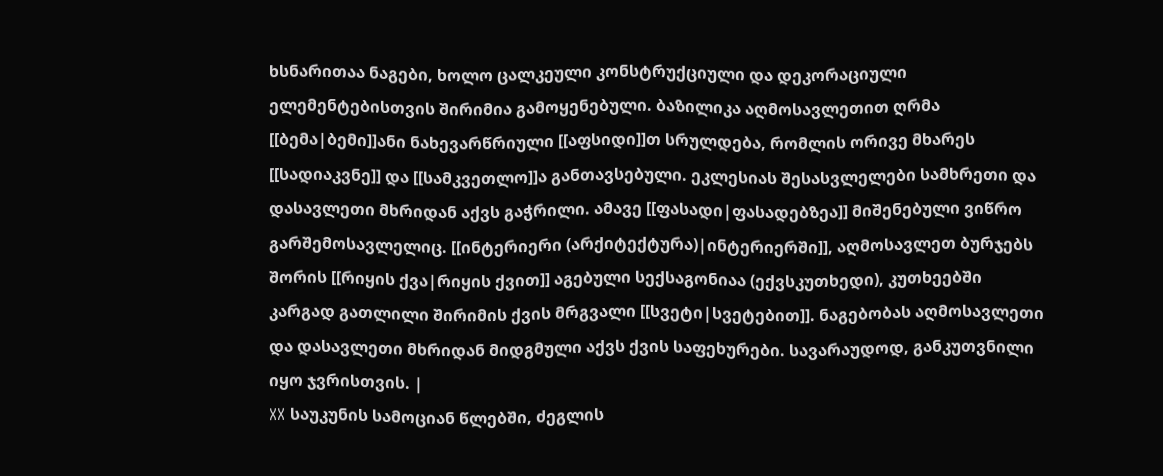ხსნარითაა ნაგები, ხოლო ცალკეული კონსტრუქციული და დეკორაციული ელემენტებისთვის შირიმია გამოყენებული. ბაზილიკა აღმოსავლეთით ღრმა [[ბემა|ბემი]]ანი ნახევარწრიული [[აფსიდი]]თ სრულდება, რომლის ორივე მხარეს [[სადიაკვნე]] და [[სამკვეთლო]]ა განთავსებული. ეკლესიას შესასვლელები სამხრეთი და დასავლეთი მხრიდან აქვს გაჭრილი. ამავე [[ფასადი|ფასადებზეა]] მიშენებული ვიწრო გარშემოსავლელიც. [[ინტერიერი (არქიტექტურა)|ინტერიერში]], აღმოსავლეთ ბურჯებს შორის [[რიყის ქვა|რიყის ქვით]] აგებული სექსაგონიაა (ექვსკუთხედი), კუთხეებში კარგად გათლილი შირიმის ქვის მრგვალი [[სვეტი|სვეტებით]]. ნაგებობას აღმოსავლეთი და დასავლეთი მხრიდან მიდგმული აქვს ქვის საფეხურები. სავარაუდოდ, განკუთვნილი იყო ჯვრისთვის. |
XX საუკუნის სამოციან წლებში, ძეგლის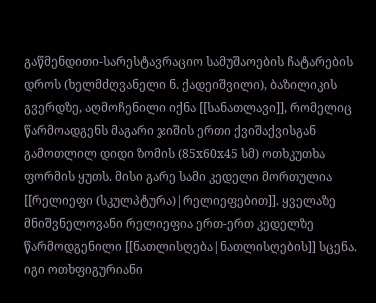გაწმენდითი-სარესტავრაციო სამუშაოების ჩატარების დროს (ხელმძღვანელი ნ. ქადეიშვილი), ბაზილიკის გვერდზე, აღმოჩენილი იქნა [[სანათლავი]], რომელიც წარმოადგენს მაგარი ჯიშის ერთი ქვიშაქვისგან გამოთლილ დიდი ზომის (85x60x45 სმ) ოთხკუთხა ფორმის ყუთს. მისი გარე სამი კედელი მორთულია [[რელიეფი (სკულპტურა)|რელიეფებით]]. ყველაზე მნიშვნელოვანი რელიეფია ერთ-ერთ კედელზე წარმოდგენილი [[ნათლისღება|ნათლისღების]] სცენა. იგი ოთხფიგურიანი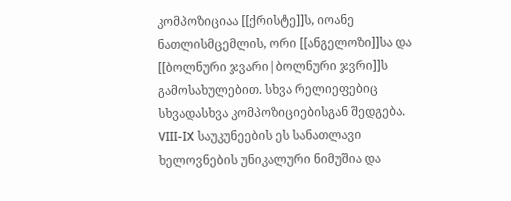კომპოზიციაა [[ქრისტე]]ს, იოანე ნათლისმცემლის, ორი [[ანგელოზი]]სა და [[ბოლნური ჯვარი|ბოლნური ჯვრი]]ს გამოსახულებით. სხვა რელიეფებიც სხვადასხვა კომპოზიციებისგან შედგება. VIII-IX საუკუნეების ეს სანათლავი ხელოვნების უნიკალური ნიმუშია და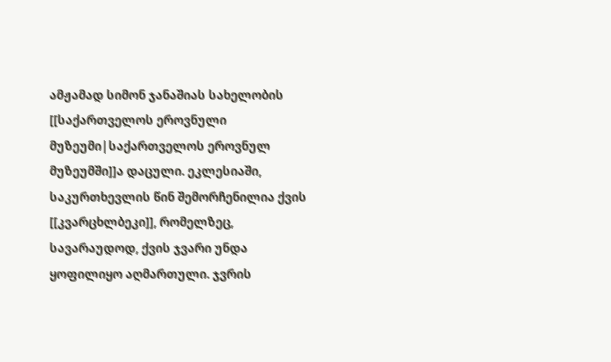ამჟამად სიმონ ჯანაშიას სახელობის [[საქართველოს ეროვნული მუზეუმი|საქართველოს ეროვნულ მუზეუმში]]ა დაცული. ეკლესიაში, საკურთხევლის წინ შემორჩენილია ქვის [[კვარცხლბეკი]], რომელზეც, სავარაუდოდ, ქვის ჯვარი უნდა ყოფილიყო აღმართული. ჯვრის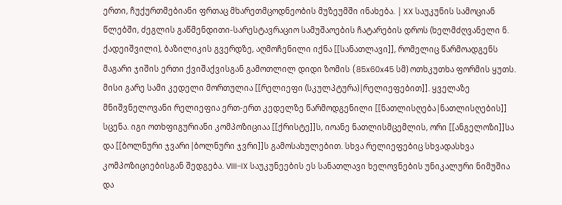ერთი, ჩუქურთმებიანი ფრთაც მხარეთმცოდნეობის მუზეუმში ინახება. | XX საუკუნის სამოციან წლებში, ძეგლის გაწმენდითი-სარესტავრაციო სამუშაოების ჩატარების დროს (ხელმძღვანელი ნ. ქადეიშვილი), ბაზილიკის გვერდზე, აღმოჩენილი იქნა [[სანათლავი]], რომელიც წარმოადგენს მაგარი ჯიშის ერთი ქვიშაქვისგან გამოთლილ დიდი ზომის (85x60x45 სმ) ოთხკუთხა ფორმის ყუთს. მისი გარე სამი კედელი მორთულია [[რელიეფი (სკულპტურა)|რელიეფებით]]. ყველაზე მნიშვნელოვანი რელიეფია ერთ-ერთ კედელზე წარმოდგენილი [[ნათლისღება|ნათლისღების]] სცენა. იგი ოთხფიგურიანი კომპოზიციაა [[ქრისტე]]ს, იოანე ნათლისმცემლის, ორი [[ანგელოზი]]სა და [[ბოლნური ჯვარი|ბოლნური ჯვრი]]ს გამოსახულებით. სხვა რელიეფებიც სხვადასხვა კომპოზიციებისგან შედგება. VIII-IX საუკუნეების ეს სანათლავი ხელოვნების უნიკალური ნიმუშია და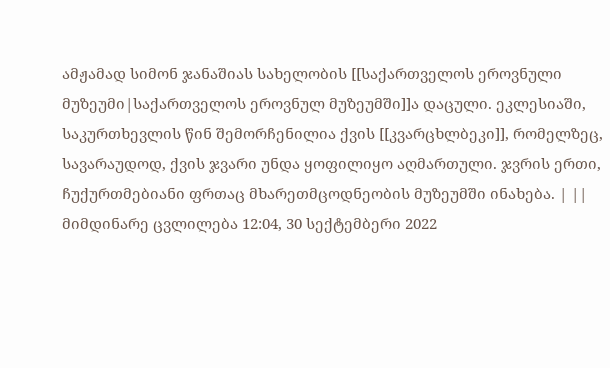ამჟამად სიმონ ჯანაშიას სახელობის [[საქართველოს ეროვნული მუზეუმი|საქართველოს ეროვნულ მუზეუმში]]ა დაცული. ეკლესიაში, საკურთხევლის წინ შემორჩენილია ქვის [[კვარცხლბეკი]], რომელზეც, სავარაუდოდ, ქვის ჯვარი უნდა ყოფილიყო აღმართული. ჯვრის ერთი, ჩუქურთმებიანი ფრთაც მხარეთმცოდნეობის მუზეუმში ინახება. | ||
მიმდინარე ცვლილება 12:04, 30 სექტემბერი 2022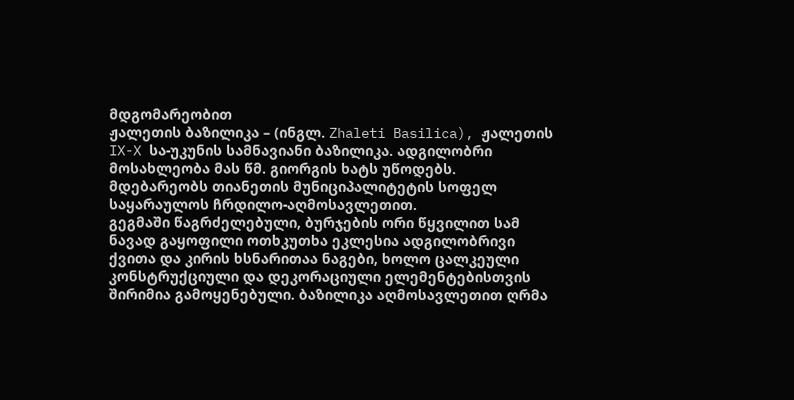მდგომარეობით
ჟალეთის ბაზილიკა – (ინგლ. Zhaleti Basilica), ჟალეთის IX-X სა-უკუნის სამნავიანი ბაზილიკა. ადგილობრი მოსახლეობა მას წმ. გიორგის ხატს უწოდებს. მდებარეობს თიანეთის მუნიციპალიტეტის სოფელ საყარაულოს ჩრდილო-აღმოსავლეთით.
გეგმაში წაგრძელებული, ბურჯების ორი წყვილით სამ ნავად გაყოფილი ოთხკუთხა ეკლესია ადგილობრივი ქვითა და კირის ხსნარითაა ნაგები, ხოლო ცალკეული კონსტრუქციული და დეკორაციული ელემენტებისთვის შირიმია გამოყენებული. ბაზილიკა აღმოსავლეთით ღრმა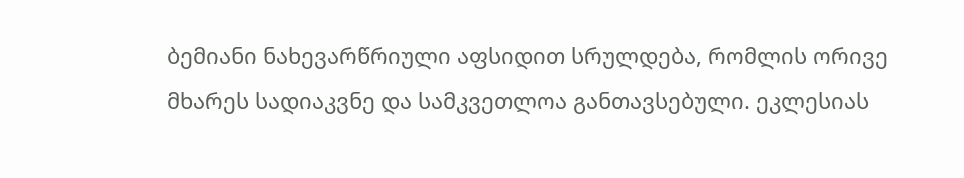ბემიანი ნახევარწრიული აფსიდით სრულდება, რომლის ორივე მხარეს სადიაკვნე და სამკვეთლოა განთავსებული. ეკლესიას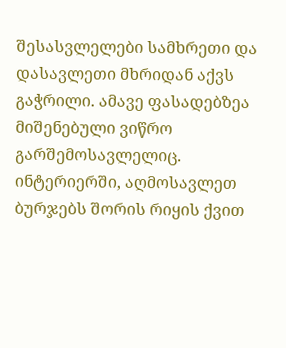შესასვლელები სამხრეთი და დასავლეთი მხრიდან აქვს გაჭრილი. ამავე ფასადებზეა მიშენებული ვიწრო გარშემოსავლელიც. ინტერიერში, აღმოსავლეთ ბურჯებს შორის რიყის ქვით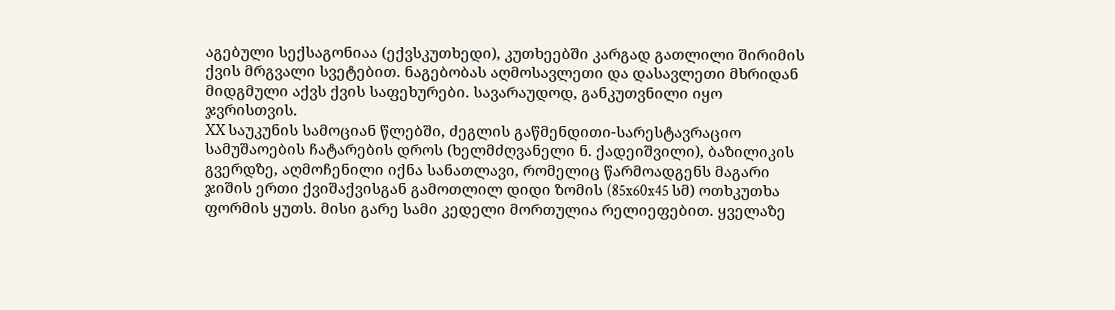აგებული სექსაგონიაა (ექვსკუთხედი), კუთხეებში კარგად გათლილი შირიმის ქვის მრგვალი სვეტებით. ნაგებობას აღმოსავლეთი და დასავლეთი მხრიდან მიდგმული აქვს ქვის საფეხურები. სავარაუდოდ, განკუთვნილი იყო ჯვრისთვის.
XX საუკუნის სამოციან წლებში, ძეგლის გაწმენდითი-სარესტავრაციო სამუშაოების ჩატარების დროს (ხელმძღვანელი ნ. ქადეიშვილი), ბაზილიკის გვერდზე, აღმოჩენილი იქნა სანათლავი, რომელიც წარმოადგენს მაგარი ჯიშის ერთი ქვიშაქვისგან გამოთლილ დიდი ზომის (85x60x45 სმ) ოთხკუთხა ფორმის ყუთს. მისი გარე სამი კედელი მორთულია რელიეფებით. ყველაზე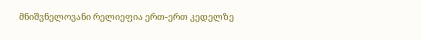მნიშვნელოვანი რელიეფია ერთ-ერთ კედელზე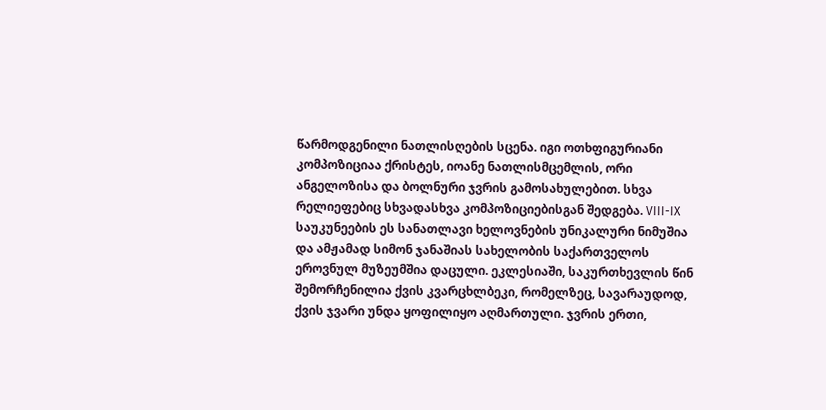წარმოდგენილი ნათლისღების სცენა. იგი ოთხფიგურიანი კომპოზიციაა ქრისტეს, იოანე ნათლისმცემლის, ორი ანგელოზისა და ბოლნური ჯვრის გამოსახულებით. სხვა რელიეფებიც სხვადასხვა კომპოზიციებისგან შედგება. VIII-IX საუკუნეების ეს სანათლავი ხელოვნების უნიკალური ნიმუშია და ამჟამად სიმონ ჯანაშიას სახელობის საქართველოს ეროვნულ მუზეუმშია დაცული. ეკლესიაში, საკურთხევლის წინ შემორჩენილია ქვის კვარცხლბეკი, რომელზეც, სავარაუდოდ, ქვის ჯვარი უნდა ყოფილიყო აღმართული. ჯვრის ერთი,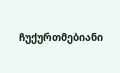ჩუქურთმებიანი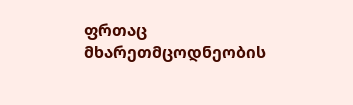ფრთაც მხარეთმცოდნეობის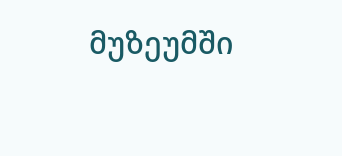მუზეუმში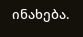ინახება.